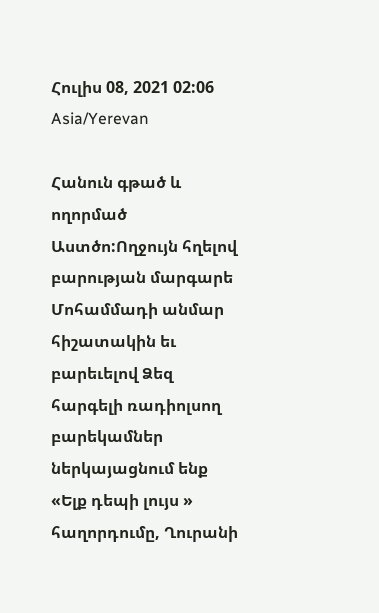Հուլիս 08, 2021 02:06 Asia/Yerevan

Հանուն գթած և ողորմած Աստծո:Ողջույն հղելով բարության մարգարե Մոհամմադի անմար հիշատակին եւ բարեւելով Ձեզ հարգելի ռադիոլսող բարեկամներ ներկայացնում ենք «Ելք դեպի լույս » հաղորդումը, Ղուրանի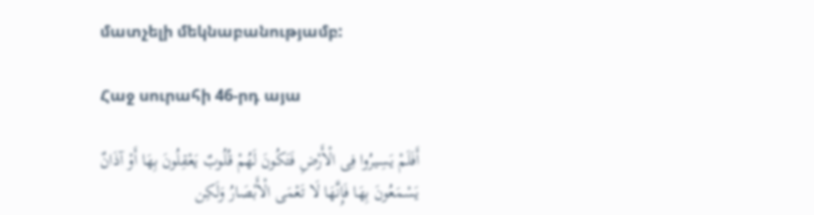մատչելի մեկնաբանությամբ:

Հաջ սուրահի 46-րդ այա

أَفَلَمْ یَسِیرُوا فِی الْأَرْضِ فَتَکُونَ لَهُمْ قُلُوبٌ یَعْقِلُونَ بِهَا أَوْ آذَانٌ یَسْمَعُونَ بِهَا فَإِنَّهَا لَا تَعْمَى الْأَبْصَارُ وَلَکِن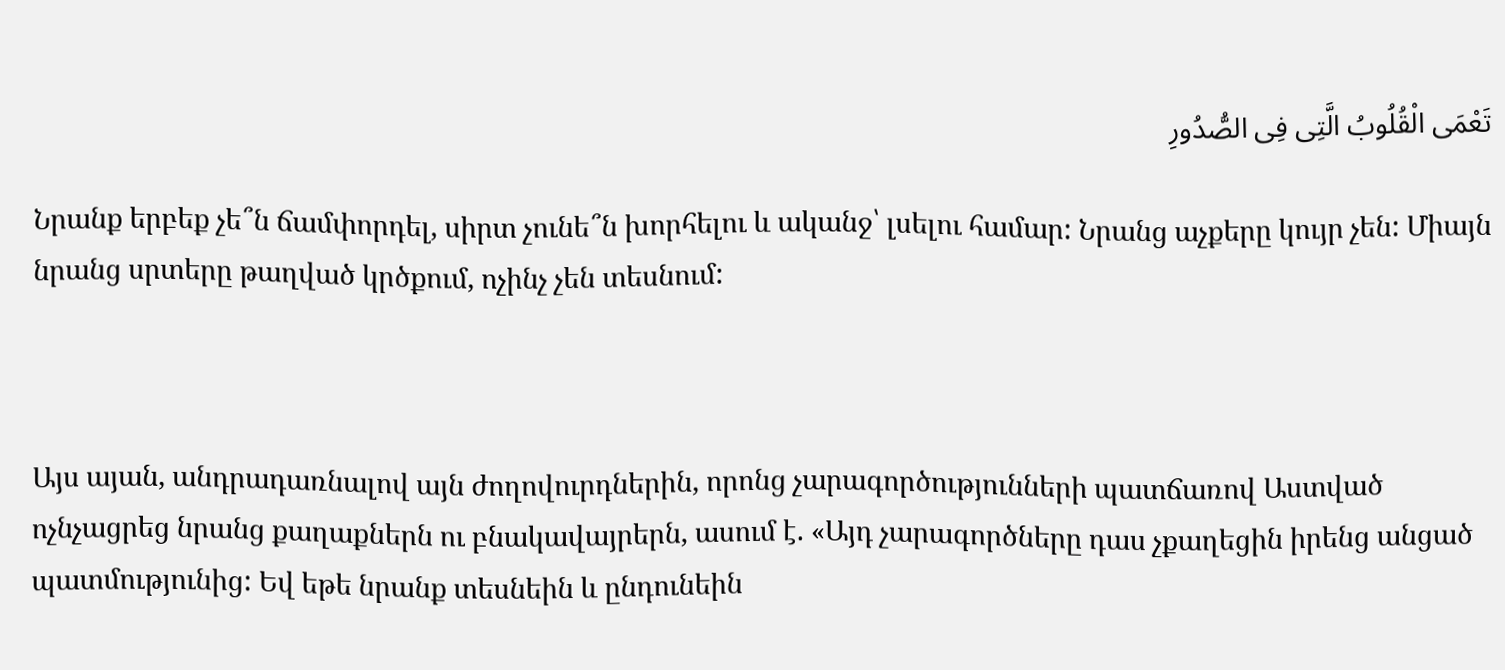تَعْمَى الْقُلُوبُ الَّتِی فِی الصُّدُورِ

Նրանք երբեք չե՞ն ճամփորդել, սիրտ չունե՞ն խորհելու և ականջ՝ լսելու համար: Նրանց աչքերը կույր չեն: Միայն նրանց սրտերը թաղված կրծքում, ոչինչ չեն տեսնում:



Այս այան, անդրադառնալով այն ժողովուրդներին, որոնց չարագործությունների պատճառով Աստված ոչնչացրեց նրանց քաղաքներն ու բնակավայրերն, ասում է. «Այդ չարագործները դաս չքաղեցին իրենց անցած պատմությունից: Եվ եթե նրանք տեսնեին և ընդունեին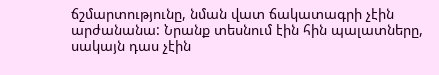ճշմարտությունը, նման վատ ճակատագրի չէին արժանանա: Նրանք տեսնում էին հին պալատները, սակայն դաս չէին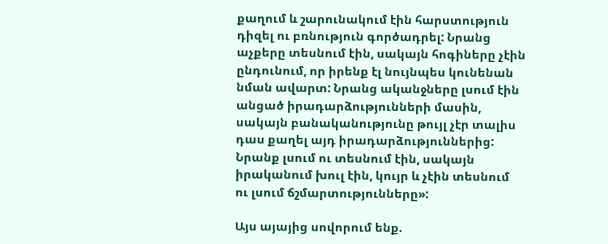քաղում և շարունակում էին հարստություն դիզել ու բռնություն գործադրել: Նրանց աչքերը տեսնում էին, սակայն հոգիները չէին ընդունում, որ իրենք էլ նույնպես կունենան նման ավարտ: Նրանց ականջները լսում էին անցած իրադարձությունների մասին, սակայն բանականությունը թույլ չէր տալիս դաս քաղել այդ իրադարձություններից: Նրանք լսում ու տեսնում էին, սակայն իրականում խուլ էին, կույր և չէին տեսնում ու լսում ճշմարտությունները»:

Այս այայից սովորում ենք.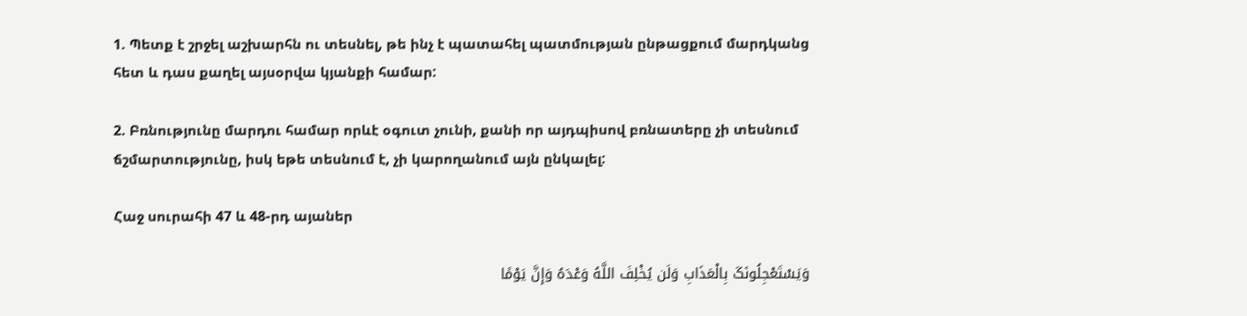1. Պետք է շրջել աշխարհն ու տեսնել, թե ինչ է պատահել պատմության ընթացքում մարդկանց հետ և դաս քաղել այսօրվա կյանքի համար:

2. Բռնությունը մարդու համար որևէ օգուտ չունի, քանի որ այդպիսով բռնատերը չի տեսնում ճշմարտությունը, իսկ եթե տեսնում է, չի կարողանում այն ընկալել:

Հաջ սուրահի 47 և 48-րդ այաներ

وَیَسْتَعْجِلُونَکَ بِالْعَذَابِ وَلَن یُخْلِفَ اللَّهُ وَعْدَهُ وَإِنَّ یَوْمًا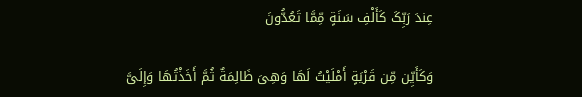عِندَ رَبِّکَ کَأَلْفِ سَنَةٍ مِّمَّا تَعُدُّونَ

وَکَأَیِّن مِّن قَرْیَةٍ أَمْلَیْتُ لَهَا وَهِیَ ظَالِمَةٌ ثُمَّ أَخَذْتُهَا وَإِلَیَّ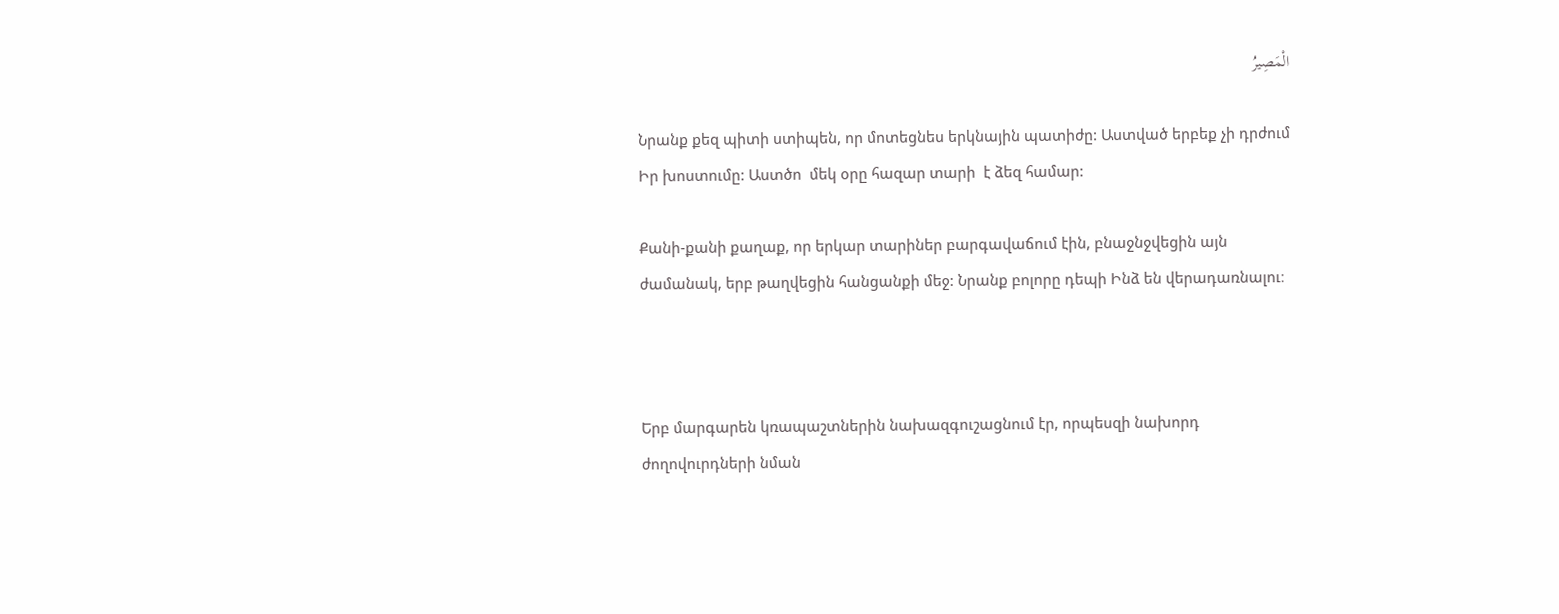الْمَصِیرُ

Նրանք քեզ պիտի ստիպեն, որ մոտեցնես երկնային պատիժը: Աստված երբեք չի դրժում Իր խոստումը: Աստծո  մեկ օրը հազար տարի  է ձեզ համար:

Քանի-քանի քաղաք, որ երկար տարիներ բարգավաճում էին, բնաջնջվեցին այն ժամանակ, երբ թաղվեցին հանցանքի մեջ: Նրանք բոլորը դեպի Ինձ են վերադառնալու։



Երբ մարգարեն կռապաշտներին նախազգուշացնում էր, որպեսզի նախորդ ժողովուրդների նման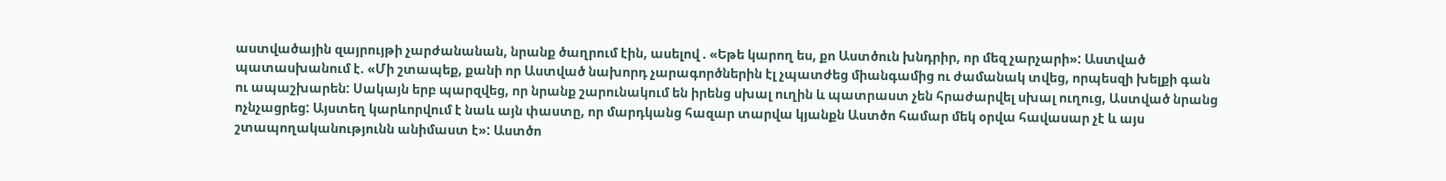աստվածային զայրույթի չարժանանան, նրանք ծաղրում էին, ասելով . «Եթե կարող ես, քո Աստծուն խնդրիր, որ մեզ չարչարի»: Աստված պատասխանում է. «Մի շտապեք, քանի որ Աստված նախորդ չարագործներին էլ չպատժեց միանգամից ու ժամանակ տվեց, որպեսզի խելքի գան ու ապաշխարեն: Սակայն երբ պարզվեց, որ նրանք շարունակում են իրենց սխալ ուղին և պատրաստ չեն հրաժարվել սխալ ուղուց, Աստված նրանց ոչնչացրեց: Այստեղ կարևորվում է նաև այն փաստը, որ մարդկանց հազար տարվա կյանքն Աստծո համար մեկ օրվա հավասար չէ և այս շտապողականությունն անիմաստ է»: Աստծո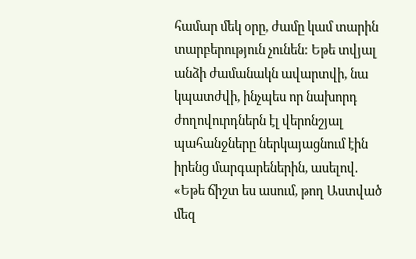համար մեկ օրը, ժամը կամ տարին տարբերություն չունեն: Եթե տվյալ անձի ժամանակն ավարտվի, նա կպատժվի, ինչպես որ նախորդ ժողովուրդներն էլ վերոնշյալ պահանջները ներկայացնում էին իրենց մարգարեներին, ասելով. «Եթե ճիշտ ես ասում, թող Աստված մեզ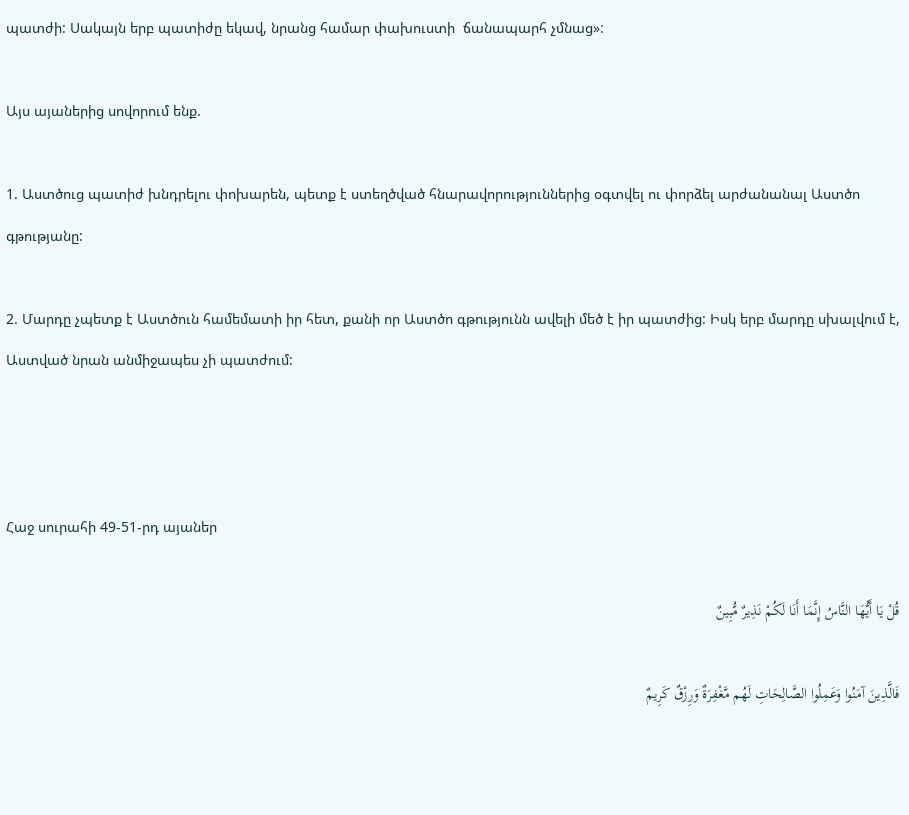պատժի: Սակայն երբ պատիժը եկավ, նրանց համար փախուստի  ճանապարհ չմնաց»:

Այս այաներից սովորում ենք.

1. Աստծուց պատիժ խնդրելու փոխարեն, պետք է ստեղծված հնարավորություններից օգտվել ու փորձել արժանանալ Աստծո գթությանը:

2. Մարդը չպետք է Աստծուն համեմատի իր հետ, քանի որ Աստծո գթությունն ավելի մեծ է իր պատժից: Իսկ երբ մարդը սխալվում է, Աստված նրան անմիջապես չի պատժում:



Հաջ սուրահի 49-51-րդ այաներ

قُلْ یَا أَیُّهَا النَّاسُ إِنَّمَا أَنَا لَکُمْ نَذِیرٌ مُّبِینٌ

فَالَّذِینَ آمَنُوا وَعَمِلُوا الصَّالِحَاتِ لَهُم مَّغْفِرَةٌ وَرِزْقٌ کَرِیمٌ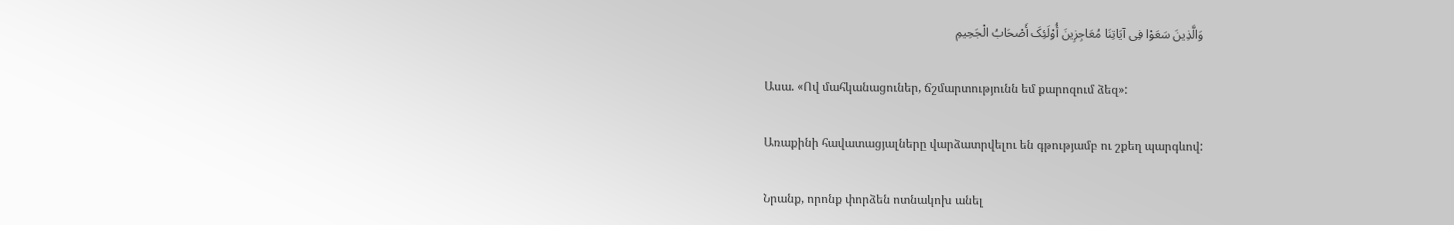وَالَّذِینَ سَعَوْا فِی آیَاتِنَا مُعَاجِزِینَ أُوْلَئِکَ أَصْحَابُ الْجَحِیمِ

Ասա. «Ով մահկանացուներ, ճշմարտությունն եմ քարոզում ձեզ»:

Առաքինի հավատացյալները վարձատրվելու են գթությամբ ու շքեղ պարգևով:

Նրանք, որոնք փորձեն ոտնակոխ անել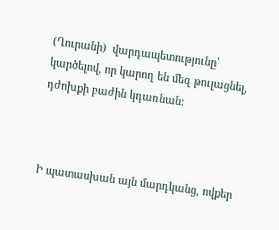(Ղուրանի)  վարդապետությունը՝ կարծելով, որ կարող են մեզ թուլացնել, դժոխքի բաժին կդառնան:



Ի պատասխան այն մարդկանց, ովքեր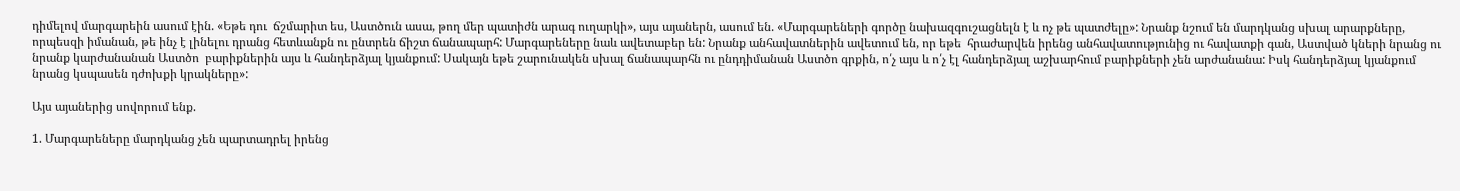դիմելով մարգարեին ասում էին. «Եթե դու  ճշմարիտ ես, Աստծուն ասա, թող մեր պատիժն արագ ուղարկի», այս այաներն, ասում են. «Մարգարեների գործը նախազգուշացնելն է և ոչ թե պատժելը»: Նրանք նշում են մարդկանց սխալ արարքները, որպեսզի իմանան, թե ինչ է լինելու դրանց հետևանքն ու ընտրեն ճիշտ ճանապարհ: Մարգարեները նաև ավետաբեր են: Նրանք անհավատներին ավետում են, որ եթե  հրաժարվեն իրենց անհավատությունից ու հավատքի գան, Աստված կների նրանց ու նրանք կարժանանան Աստծո  բարիքներին այս և հանդերձյալ կյանքում: Սակայն եթե շարունակեն սխալ ճանապարհն ու ընդդիմանան Աստծո գրքին, ո՛չ այս և ո՛չ էլ հանդերձյալ աշխարհում բարիքների չեն արժանանա: Իսկ հանդերձյալ կյանքում նրանց կսպասեն դժոխքի կրակները»:

Այս այաներից սովորում ենք.

1. Մարգարեները մարդկանց չեն պարտադրել իրենց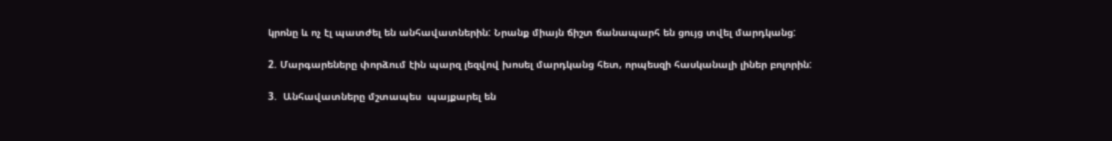կրոնը և ոչ էլ պատժել են անհավատներին: Նրանք միայն ճիշտ ճանապարհ են ցույց տվել մարդկանց:

2. Մարգարեները փորձում էին պարզ լեզվով խոսել մարդկանց հետ, որպեսզի հասկանալի լիներ բոլորին:

3.  Անհավատները մշտապես  պայքարել են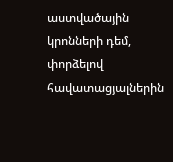աստվածային կրոնների դեմ, փորձելով հավատացյալներին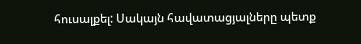հուսալքել: Սակայն հավատացյալները պետք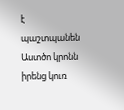է պաշտպանեն Աստծո կրոնն իրենց կուռ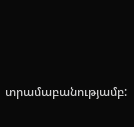տրամաբանությամբ: